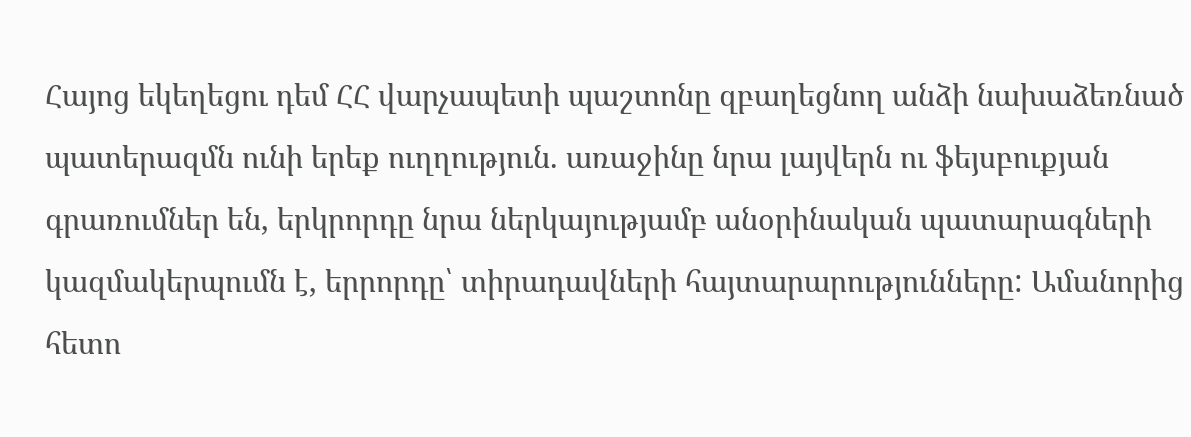Հայոց եկեղեցու դեմ ՀՀ վարչապետի պաշտոնը զբաղեցնող անձի նախաձեռնած պատերազմն ունի երեք ուղղություն. առաջինը նրա լայվերն ու ֆեյսբուքյան գրառումներ են, երկրորդը նրա ներկայությամբ անօրինական պատարագների կազմակերպումն է, երրորդը՝ տիրադավների հայտարարությունները: Ամանորից հետո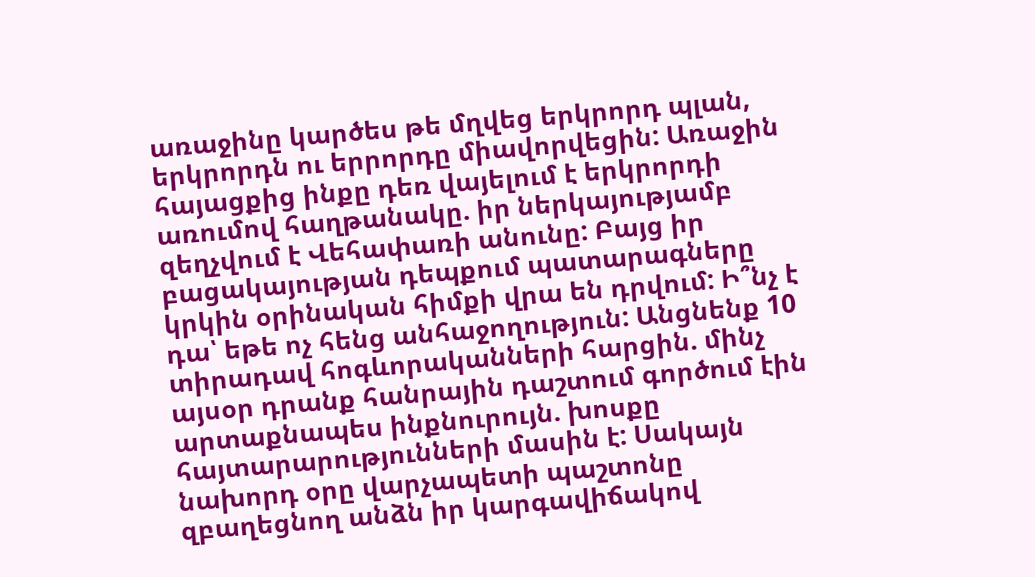առաջինը կարծես թե մղվեց երկրորդ պլան, երկրորդն ու երրորդը միավորվեցին: Առաջին հայացքից ինքը դեռ վայելում է երկրորդի առումով հաղթանակը. իր ներկայությամբ զեղչվում է Վեհափառի անունը: Բայց իր բացակայության դեպքում պատարագները կրկին օրինական հիմքի վրա են դրվում: Ի՞նչ է դա՝ եթե ոչ հենց անհաջողություն: Անցնենք 10 տիրադավ հոգևորականների հարցին. մինչ այսօր դրանք հանրային դաշտում գործում էին արտաքնապես ինքնուրույն. խոսքը հայտարարությունների մասին է: Սակայն նախորդ օրը վարչապետի պաշտոնը զբաղեցնող անձն իր կարգավիճակով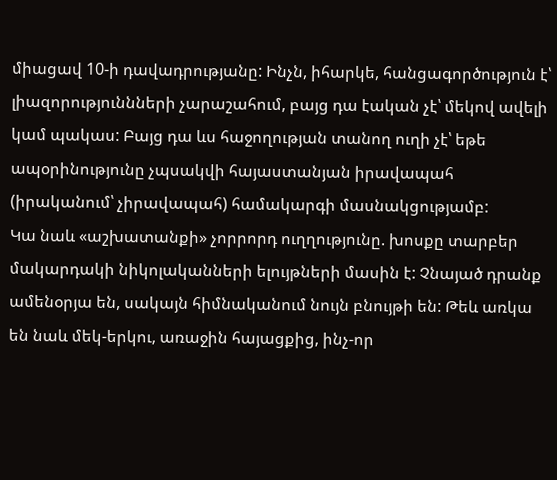միացավ 10-ի դավադրությանը: Ինչն, իհարկե, հանցագործություն է՝ լիազորություննների չարաշահում, բայց դա էական չէ՝ մեկով ավելի կամ պակաս: Բայց դա ևս հաջողության տանող ուղի չէ՝ եթե ապօրինությունը չպսակվի հայաստանյան իրավապահ (իրականում՝ չիրավապահ) համակարգի մասնակցությամբ:
Կա նաև «աշխատանքի» չորրորդ ուղղությունը. խոսքը տարբեր մակարդակի նիկոլականների ելույթների մասին է: Չնայած դրանք ամենօրյա են, սակայն հիմնականում նույն բնույթի են: Թեև առկա են նաև մեկ-երկու, առաջին հայացքից, ինչ-որ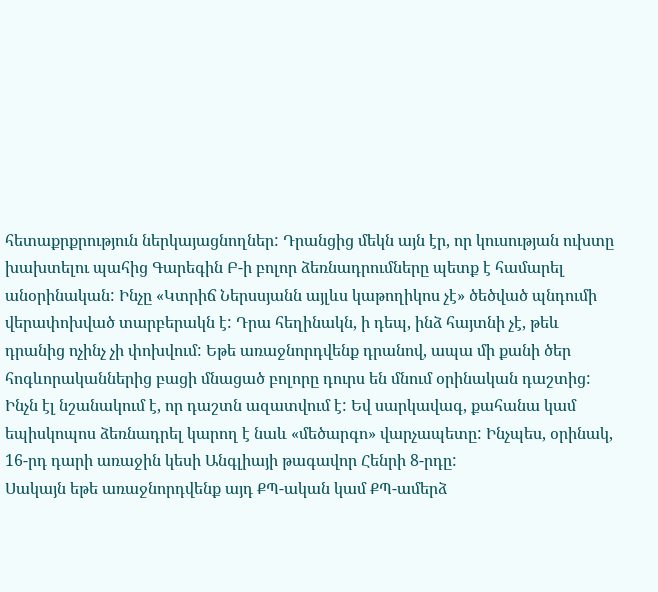հետաքրքրություն ներկայացնողներ: Դրանցից մեկն այն էր, որ կուսության ուխտը խախտելու պահից Գարեգին Բ-ի բոլոր ձեռնադրումները պետք է համարել անօրինական: Ինչը «Կտրիճ Ներսսյանն այլևս կաթողիկոս չէ» ծեծված պնդումի վերափոխված տարբերակն է: Դրա հեղինակն, ի դեպ, ինձ հայտնի չէ, թեև դրանից ոչինչ չի փոխվում: Եթե առաջնորդվենք դրանով, ապա մի քանի ծեր հոգևորականներից բացի մնացած բոլորը դուրս են մնում օրինական դաշտից: Ինչն էլ նշանակում է, որ դաշտն ազատվում է: Եվ սարկավագ, քահանա կամ եպիսկոպոս ձեռնադրել կարող է նաև «մեծարգո» վարչապետը: Ինչպես, օրինակ, 16-րդ դարի առաջին կեսի Անգլիայի թագավոր Հենրի 8-րդը:
Սակայն եթե առաջնորդվենք այդ ՔՊ-ական կամ ՔՊ-ամերձ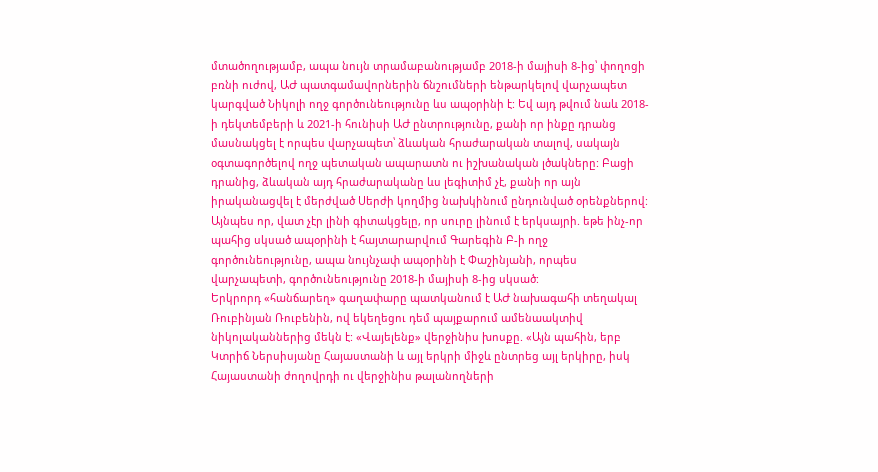մտածողությամբ, ապա նույն տրամաբանությամբ 2018-ի մայիսի 8-ից՝ փողոցի բռնի ուժով, ԱԺ պատգամավորներին ճնշումների ենթարկելով վարչապետ կարգված Նիկոլի ողջ գործունեությունը ևս ապօրինի է: Եվ այդ թվում նաև 2018-ի դեկտեմբերի և 2021-ի հունիսի ԱԺ ընտրությունը, քանի որ ինքը դրանց մասնակցել է որպես վարչապետ՝ ձևական հրաժարական տալով, սակայն օգտագործելով ողջ պետական ապարատն ու իշխանական լծակները: Բացի դրանից, ձևական այդ հրաժարականը ևս լեգիտիմ չէ, քանի որ այն իրականացվել է մերժված Սերժի կողմից նախկինում ընդունված օրենքներով: Այնպես որ, վատ չէր լինի գիտակցելը, որ սուրը լինում է երկսայրի. եթե ինչ-որ պահից սկսած ապօրինի է հայտարարվում Գարեգին Բ-ի ողջ գործունեությունը, ապա նույնչափ ապօրինի է Փաշինյանի, որպես վարչապետի, գործունեությունը 2018-ի մայիսի 8-ից սկսած:
Երկրորդ «հանճարեղ» գաղափարը պատկանում է ԱԺ նախագահի տեղակալ Ռուբինյան Ռուբենին, ով եկեղեցու դեմ պայքարում ամենաակտիվ նիկոլականներից մեկն է: «Վայելենք» վերջինիս խոսքը. «Այն պահին, երբ Կտրիճ Ներսիսյանը Հայաստանի և այլ երկրի միջև ընտրեց այլ երկիրը, իսկ Հայաստանի ժողովրդի ու վերջինիս թալանողների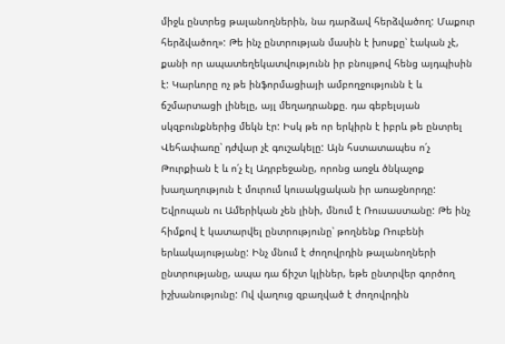միջև ընտրեց թալանողներին, նա դարձավ հերձվածող: Մաքուր հերձվածող»: Թե ինչ ընտրության մասին է խոսքը՝ էական չէ, քանի որ ապատեղեկատվությունն իր բնույթով հենց այդպիսին է: Կարևորը ոչ թե ինֆորմացիայի ամբողջությունն է և ճշմարտացի լինելը, այլ մեղադրանքը. դա գեբելսյան սկզբունքներից մեկն էր: Իսկ թե որ երկիրն է իբրև թե ընտրել Վեհափառը՝ դժվար չէ գուշակելը: Այն հստատապես ո՛չ Թուրքիան է և ո՛չ էլ Ադրբեջանը, որոնց առջև ծնկաչոք խաղաղություն է մուրում կուսակցական իր առաջնորդը: Եվրոպան ու Ամերիկան չեն լինի, մնում է Ռուսաստանը: Թե ինչ հիմքով է կատարվել ընտրությունը՝ թողնենք Ռուբենի երևակայությանը: Ինչ մնում է ժողովրդին թալանողների ընտրությանը, ապա դա ճիշտ կլիներ, եթե ընտրվեր գործող իշխանությունը: Ով վաղուց զբաղված է ժողովրդին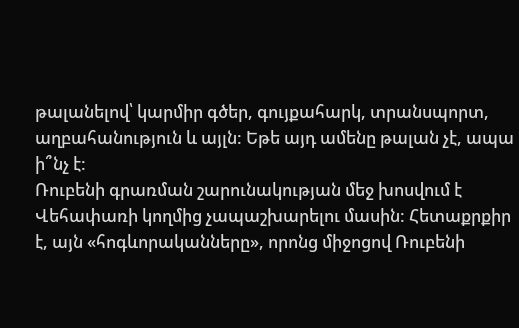թալանելով՝ կարմիր գծեր, գույքահարկ, տրանսպորտ, աղբահանություն և այլն: Եթե այդ ամենը թալան չէ, ապա ի՞նչ է:
Ռուբենի գրառման շարունակության մեջ խոսվում է Վեհափառի կողմից չապաշխարելու մասին: Հետաքրքիր է, այն «հոգևորականները», որոնց միջոցով Ռուբենի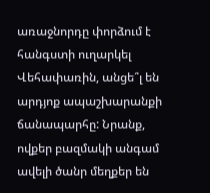առաջնորդը փորձում է հանգստի ուղարկել Վեհափառին, անցե՞լ են արդյոք ապաշխարանքի ճանապարհը: Նրանք, ովքեր բազմակի անգամ ավելի ծանր մեղքեր են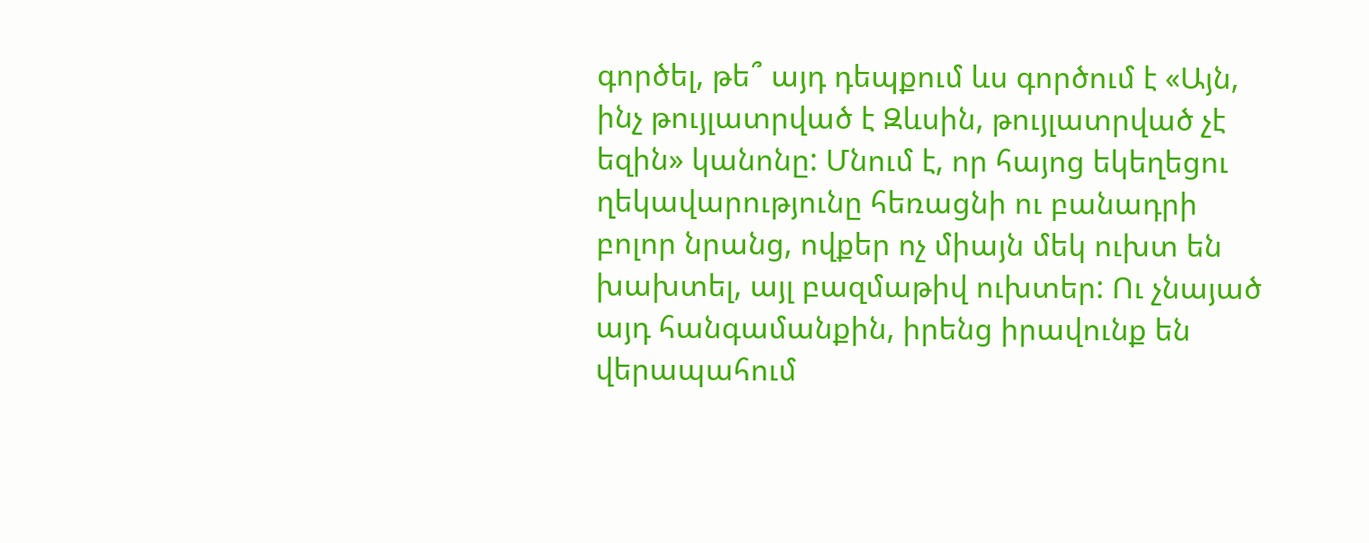գործել, թե՞ այդ դեպքում ևս գործում է «Այն, ինչ թույլատրված է Զևսին, թույլատրված չէ եզին» կանոնը: Մնում է, որ հայոց եկեղեցու ղեկավարությունը հեռացնի ու բանադրի բոլոր նրանց, ովքեր ոչ միայն մեկ ուխտ են խախտել, այլ բազմաթիվ ուխտեր: Ու չնայած այդ հանգամանքին, իրենց իրավունք են վերապահում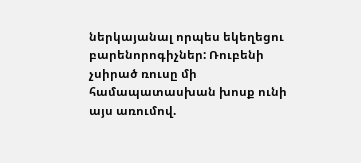ներկայանալ որպես եկեղեցու բարենորոգիչներ: Ռուբենի չսիրած ռուսը մի համապատասխան խոսք ունի այս առումով.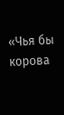«Чья бы корова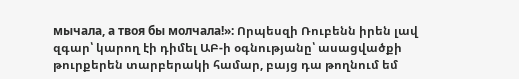мычала, а твоя бы молчала!»: Որպեսզի Ռուբենն իրեն լավ զգար՝ կարող էի դիմել ԱԲ-ի օգնությանը՝ ասացվածքի թուրքերեն տարբերակի համար, բայց դա թողնում եմ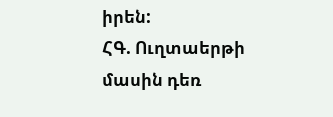իրեն:
ՀԳ. Ուղտաերթի մասին դեռ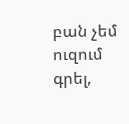բան չեմ ուզում գրել,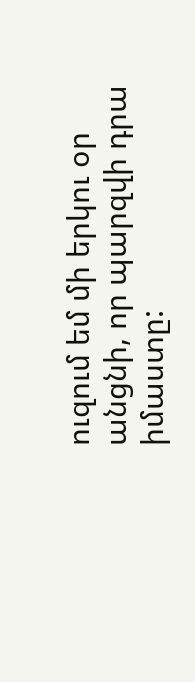ուզում եմ մի երկու օր անցնի, որ պարզվի դրա իմաստը: